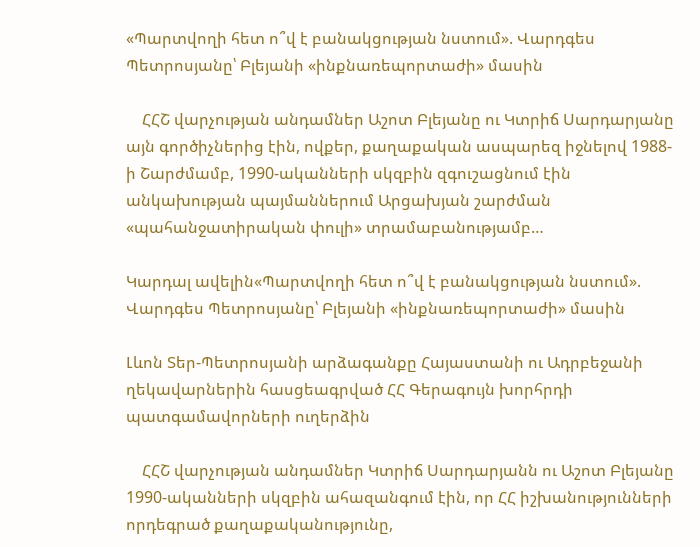«Պարտվողի հետ ո՞վ է բանակցության նստում». Վարդգես Պետրոսյանը՝ Բլեյանի «ինքնառեպորտաժի» մասին

    ՀՀՇ վարչության անդամներ Աշոտ Բլեյանը ու Կտրիճ Սարդարյանը այն գործիչներից էին, ովքեր, քաղաքական ասպարեզ իջնելով 1988-ի Շարժմամբ, 1990-ականների սկզբին զգուշացնում էին անկախության պայմաններում Արցախյան շարժման «պահանջատիրական փուլի» տրամաբանությամբ…

Կարդալ ավելին«Պարտվողի հետ ո՞վ է բանակցության նստում». Վարդգես Պետրոսյանը՝ Բլեյանի «ինքնառեպորտաժի» մասին

Լևոն Տեր-Պետրոսյանի արձագանքը Հայաստանի ու Ադրբեջանի ղեկավարներին հասցեագրված ՀՀ Գերագույն խորհրդի պատգամավորների ուղերձին

    ՀՀՇ վարչության անդամներ Կտրիճ Սարդարյանն ու Աշոտ Բլեյանը 1990-ականների սկզբին ահազանգում էին, որ ՀՀ իշխանությունների որդեգրած քաղաքականությունը,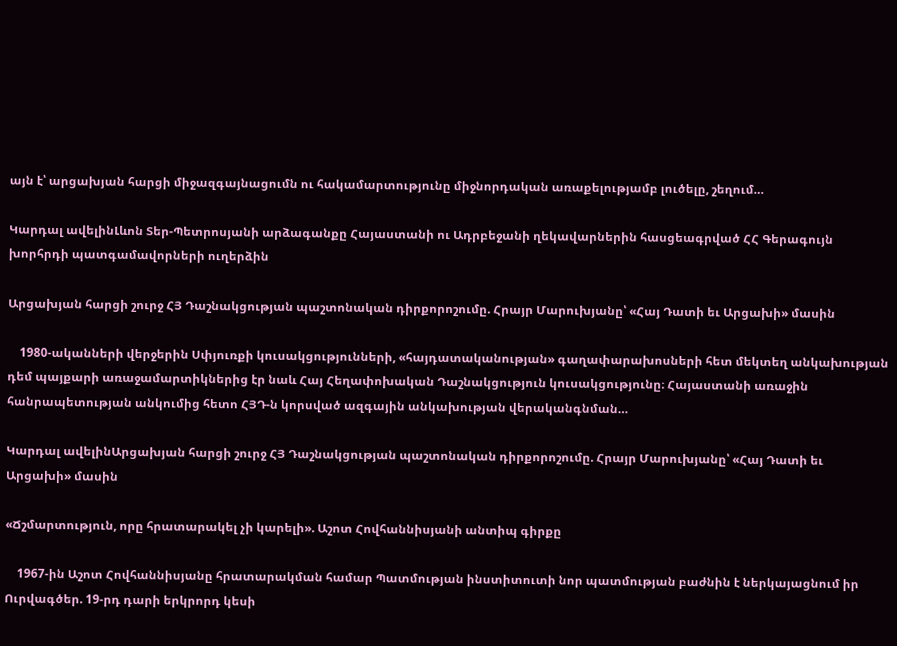այն է՝ արցախյան հարցի միջազգայնացումն ու հակամարտությունը միջնորդական առաքելությամբ լուծելը, շեղում…

Կարդալ ավելինԼևոն Տեր-Պետրոսյանի արձագանքը Հայաստանի ու Ադրբեջանի ղեկավարներին հասցեագրված ՀՀ Գերագույն խորհրդի պատգամավորների ուղերձին

Արցախյան հարցի շուրջ ՀՅ Դաշնակցության պաշտոնական դիրքորոշումը. Հրայր Մարուխյանը՝ «Հայ Դատի եւ Արցախի» մասին

    1980-ականների վերջերին Սփյուռքի կուսակցությունների, «հայդատականության» գաղափարախոսների հետ մեկտեղ անկախության դեմ պայքարի առաջամարտիկներից էր նաև Հայ Հեղափոխական Դաշնակցություն կուսակցությունը։ Հայաստանի առաջին հանրապետության անկումից հետո ՀՅԴ-ն կորսված ազգային անկախության վերականգնման…

Կարդալ ավելինԱրցախյան հարցի շուրջ ՀՅ Դաշնակցության պաշտոնական դիրքորոշումը. Հրայր Մարուխյանը՝ «Հայ Դատի եւ Արցախի» մասին

«Ճշմարտություն, որը հրատարակել չի կարելի». Աշոտ Հովհաննիսյանի անտիպ գիրքը

    1967-ին Աշոտ Հովհաննիսյանը հրատարակման համար Պատմության ինստիտուտի նոր պատմության բաժնին է ներկայացնում իր Ուրվագծեր. 19-րդ դարի երկրորդ կեսի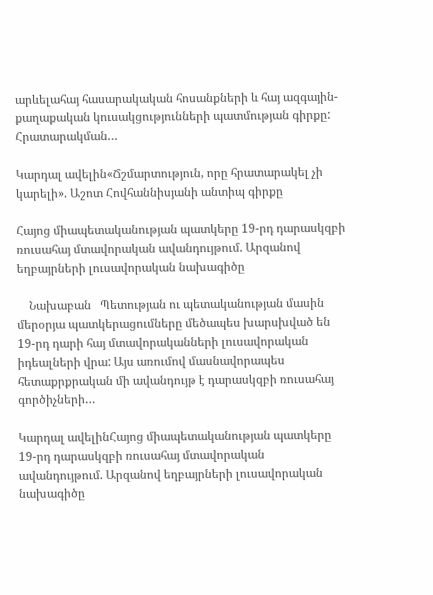արևելահայ հասարակական հոսանքների և հայ ազգային-քաղաքական կուսակցությունների պատմության գիրքը: Հրատարակման…

Կարդալ ավելին«Ճշմարտություն, որը հրատարակել չի կարելի». Աշոտ Հովհաննիսյանի անտիպ գիրքը

Հայոց միապետականության պատկերը 19-րդ դարասկզբի ռուսահայ մտավորական ավանդույթում. Արզանով եղբայրների լուսավորական նախագիծը

    Նախաբան   Պետության ու պետականության մասին մերօրյա պատկերացումները մեծապես խարսխված են 19-րդ դարի հայ մտավորականների լուսավորական իդեալների վրա: Այս առումով մասնավորապես հետաքրքրական մի ավանդույթ է դարասկզբի ռուսահայ գործիչների…

Կարդալ ավելինՀայոց միապետականության պատկերը 19-րդ դարասկզբի ռուսահայ մտավորական ավանդույթում. Արզանով եղբայրների լուսավորական նախագիծը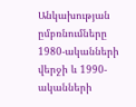Անկախության ըմբռնումները 1980-ականների վերջի և 1990-ականների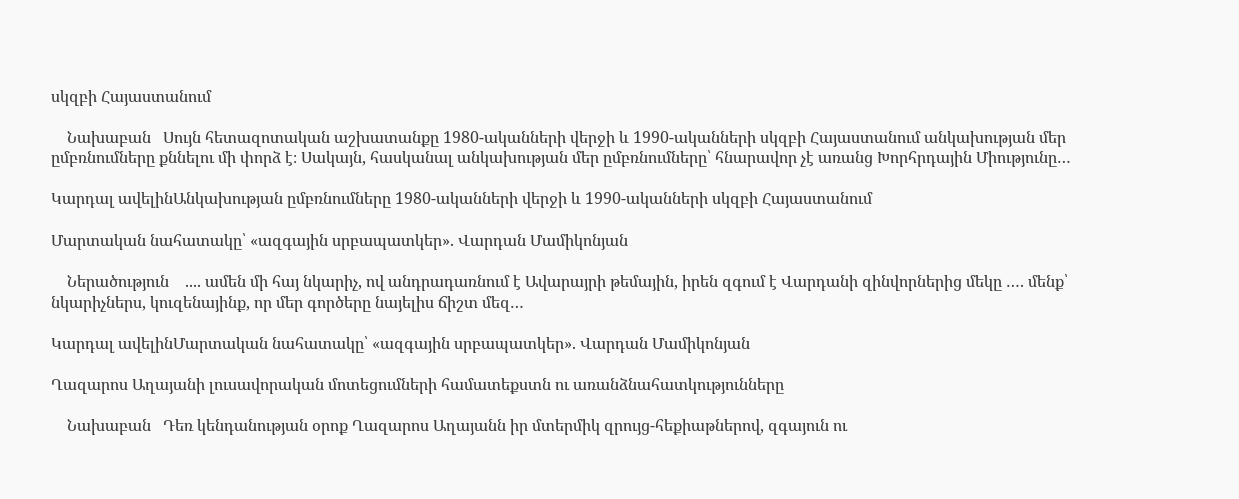սկզբի Հայաստանում

    Նախաբան   Սույն հետազոտական աշխատանքը 1980-ականների վերջի և 1990-ականների սկզբի Հայաստանում անկախության մեր ըմբռնումները քննելու մի փորձ է։ Սակայն, հասկանալ անկախության մեր ըմբռնումները՝ հնարավոր չէ առանց Խորհրդային Միությունը…

Կարդալ ավելինԱնկախության ըմբռնումները 1980-ականների վերջի և 1990-ականների սկզբի Հայաստանում

Մարտական նահատակը՝ «ազգային սրբապատկեր». Վարդան Մամիկոնյան

    Ներածություն    .... ամեն մի հայ նկարիչ, ով անդրադառնում է Ավարայրի թեմային, իրեն զգում է Վարդանի զինվորներից մեկը …. մենք՝ նկարիչներս, կուզենայինք, որ մեր գործերը նայելիս ճիշտ մեզ…

Կարդալ ավելինՄարտական նահատակը՝ «ազգային սրբապատկեր». Վարդան Մամիկոնյան

Ղազարոս Աղայանի լուսավորական մոտեցումների համատեքստն ու առանձնահատկությունները

    Նախաբան   Դեռ կենդանության օրոք Ղազարոս Աղայանն իր մտերմիկ զրույց-հեքիաթներով, զգայուն ու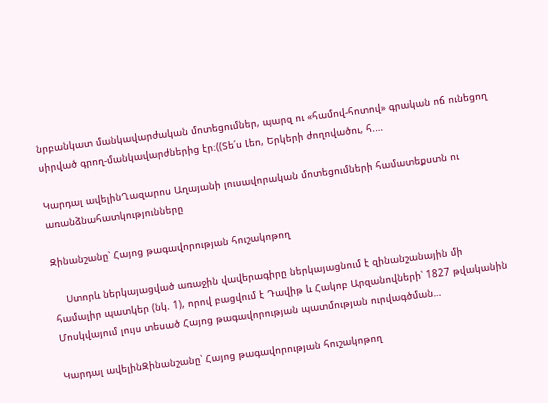նրբանկատ մանկավարժական մոտեցումներ, պարզ ու «համով-հոտով» գրական ոճ ունեցող սիրված գրող-մանկավարժներից էր։((Տե՛ս Լեո, Երկերի ժողովածու, հ.…

Կարդալ ավելինՂազարոս Աղայանի լուսավորական մոտեցումների համատեքստն ու առանձնահատկությունները

Զինանշանը՝ Հայոց թագավորության հուշակոթող

    Ստորև ներկայացված առաջին վավերագիրը ներկայացնում է զինանշանային մի համալիր պատկեր (նկ. 1), որով բացվում է Դավիթ և Հակոբ Արզանովների՝ 1827 թվականին Մոսկվայում լույս տեսած Հայոց թագավորության պատմության ուրվագծման…

Կարդալ ավելինԶինանշանը՝ Հայոց թագավորության հուշակոթող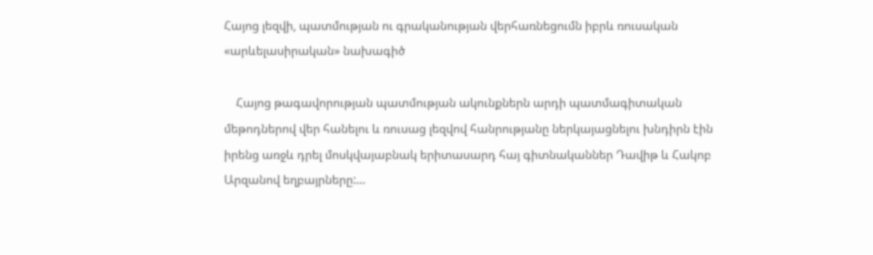Հայոց լեզվի, պատմության ու գրականության վերհառնեցումն իբրև ռուսական «արևելասիրական» նախագիծ

    Հայոց թագավորության պատմության ակունքներն արդի պատմագիտական մեթոդներով վեր հանելու և ռուսաց լեզվով հանրությանը ներկայացնելու խնդիրն էին իրենց առջև դրել մոսկվայաբնակ երիտասարդ հայ գիտնականներ Դավիթ և Հակոբ Արզանով եղբայրները:…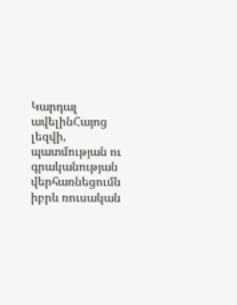Կարդալ ավելինՀայոց լեզվի, պատմության ու գրականության վերհառնեցումն իբրև ռուսական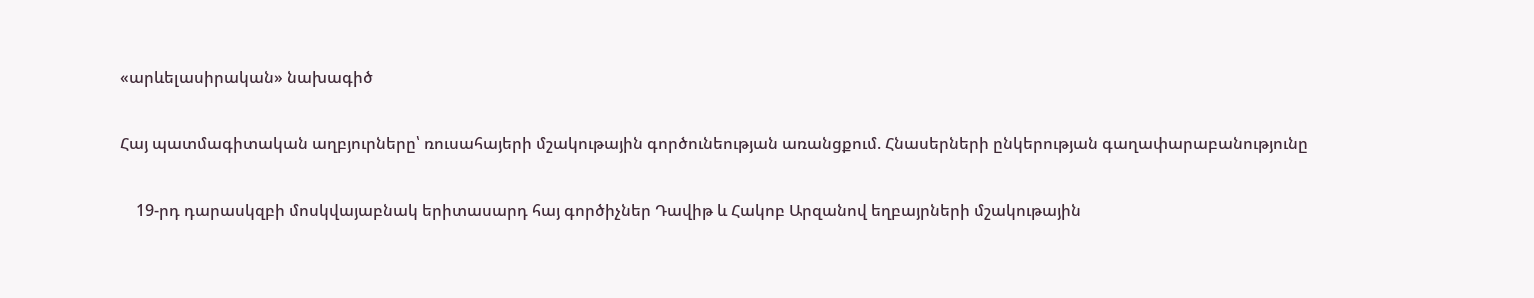«արևելասիրական» նախագիծ

Հայ պատմագիտական աղբյուրները՝ ռուսահայերի մշակութային գործունեության առանցքում. Հնասերների ընկերության գաղափարաբանությունը

    19-րդ դարասկզբի մոսկվայաբնակ երիտասարդ հայ գործիչներ Դավիթ և Հակոբ Արզանով եղբայրների մշակութային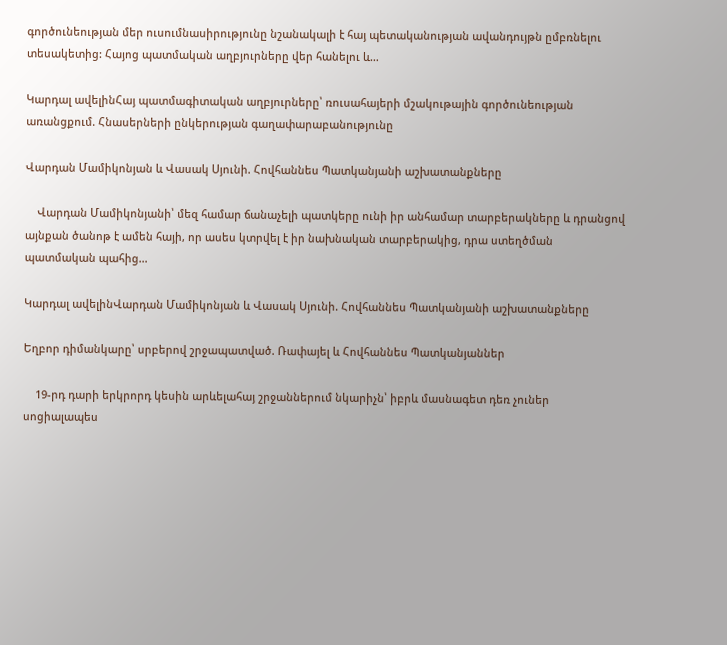գործունեության մեր ուսումնասիրությունը նշանակալի է հայ պետականության ավանդույթն ըմբռնելու տեսակետից: Հայոց պատմական աղբյուրները վեր հանելու և…

Կարդալ ավելինՀայ պատմագիտական աղբյուրները՝ ռուսահայերի մշակութային գործունեության առանցքում. Հնասերների ընկերության գաղափարաբանությունը

Վարդան Մամիկոնյան և Վասակ Սյունի. Հովհաննես Պատկանյանի աշխատանքները

    Վարդան Մամիկոնյանի՝ մեզ համար ճանաչելի պատկերը ունի իր անհամար տարբերակները և դրանցով այնքան ծանոթ է ամեն հայի, որ ասես կտրվել է իր նախնական տարբերակից, դրա ստեղծման պատմական պահից…

Կարդալ ավելինՎարդան Մամիկոնյան և Վասակ Սյունի. Հովհաննես Պատկանյանի աշխատանքները

Եղբոր դիմանկարը՝ սրբերով շրջապատված. Ռափայել և Հովհաննես Պատկանյաններ

    19-րդ դարի երկրորդ կեսին արևելահայ շրջաններում նկարիչն՝ իբրև մասնագետ դեռ չուներ սոցիալապես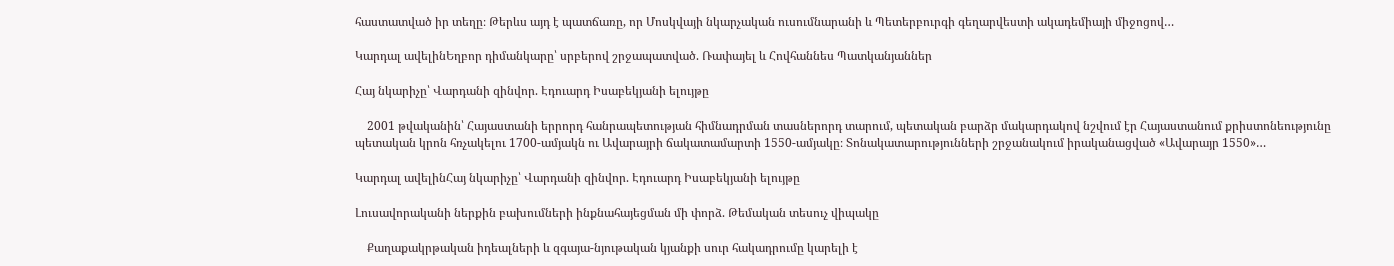հաստատված իր տեղը։ Թերևս այդ է պատճառը, որ Մոսկվայի նկարչական ուսումնարանի և Պետերբուրգի գեղարվեստի ակադեմիայի միջոցով…

Կարդալ ավելինԵղբոր դիմանկարը՝ սրբերով շրջապատված. Ռափայել և Հովհաննես Պատկանյաններ

Հայ նկարիչը՝ Վարդանի զինվոր. Էդուարդ Իսաբեկյանի ելույթը

    2001 թվականին՝ Հայաստանի երրորդ հանրապետության հիմնադրման տասներորդ տարում, պետական բարձր մակարդակով նշվում էր Հայաստանում քրիստոնեությունը պետական կրոն հռչակելու 1700-ամյակն ու Ավարայրի ճակատամարտի 1550-ամյակը։ Տոնակատարությունների շրջանակում իրականացված «Ավարայր 1550»…

Կարդալ ավելինՀայ նկարիչը՝ Վարդանի զինվոր. Էդուարդ Իսաբեկյանի ելույթը

Լուսավորականի ներքին բախումների ինքնահայեցման մի փորձ. Թեմական տեսուչ վիպակը

    Քաղաքակրթական իդեալների և զգայա-նյութական կյանքի սուր հակադրումը կարելի է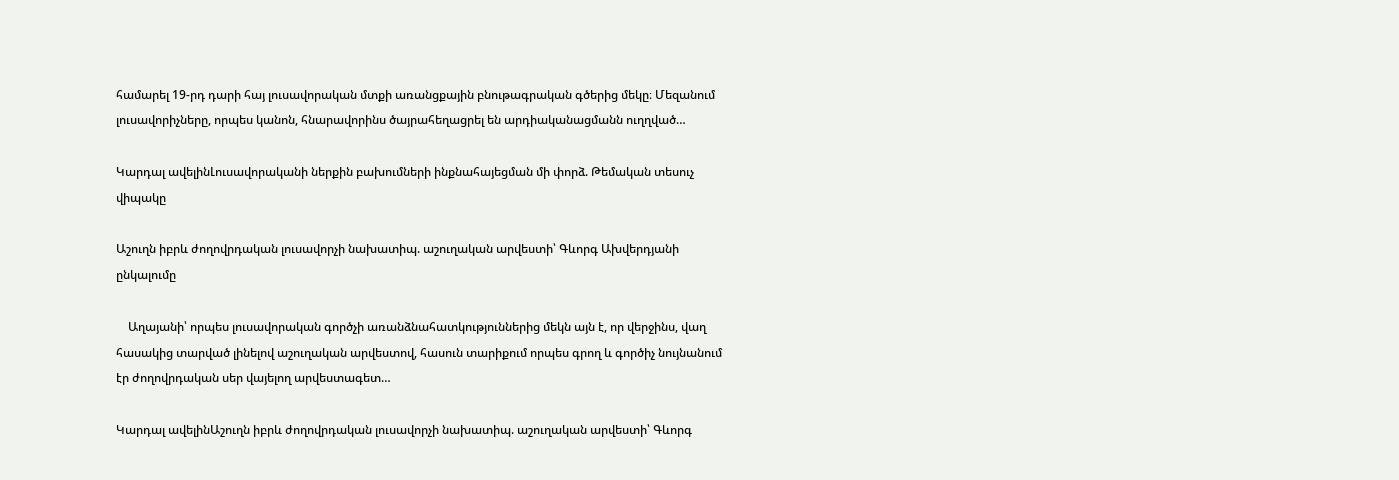համարել 19-րդ դարի հայ լուսավորական մտքի առանցքային բնութագրական գծերից մեկը։ Մեզանում լուսավորիչները, որպես կանոն, հնարավորինս ծայրահեղացրել են արդիականացմանն ուղղված…

Կարդալ ավելինԼուսավորականի ներքին բախումների ինքնահայեցման մի փորձ. Թեմական տեսուչ վիպակը

Աշուղն իբրև ժողովրդական լուսավորչի նախատիպ. աշուղական արվեստի՝ Գևորգ Ախվերդյանի ընկալումը

    Աղայանի՝ որպես լուսավորական գործչի առանձնահատկություններից մեկն այն է, որ վերջինս, վաղ հասակից տարված լինելով աշուղական արվեստով, հասուն տարիքում որպես գրող և գործիչ նույնանում էր ժողովրդական սեր վայելող արվեստագետ…

Կարդալ ավելինԱշուղն իբրև ժողովրդական լուսավորչի նախատիպ. աշուղական արվեստի՝ Գևորգ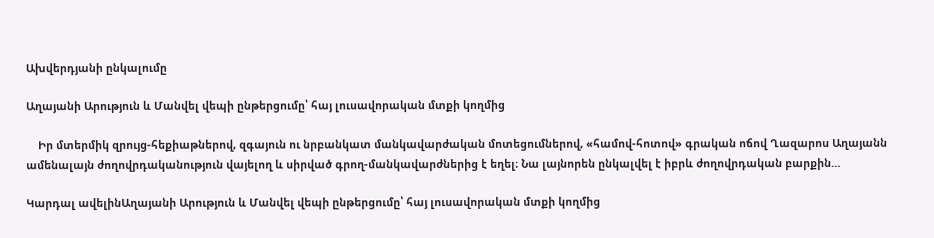Ախվերդյանի ընկալումը

Աղայանի Արություն և Մանվել վեպի ընթերցումը՝ հայ լուսավորական մտքի կողմից

    Իր մտերմիկ զրույց-հեքիաթներով, զգայուն ու նրբանկատ մանկավարժական մոտեցումներով, «համով-հոտով» գրական ոճով Ղազարոս Աղայանն ամենալայն ժողովրդականություն վայելող և սիրված գրող-մանկավարժներից է եղել։ Նա լայնորեն ընկալվել է իբրև ժողովրդական բարքին…

Կարդալ ավելինԱղայանի Արություն և Մանվել վեպի ընթերցումը՝ հայ լուսավորական մտքի կողմից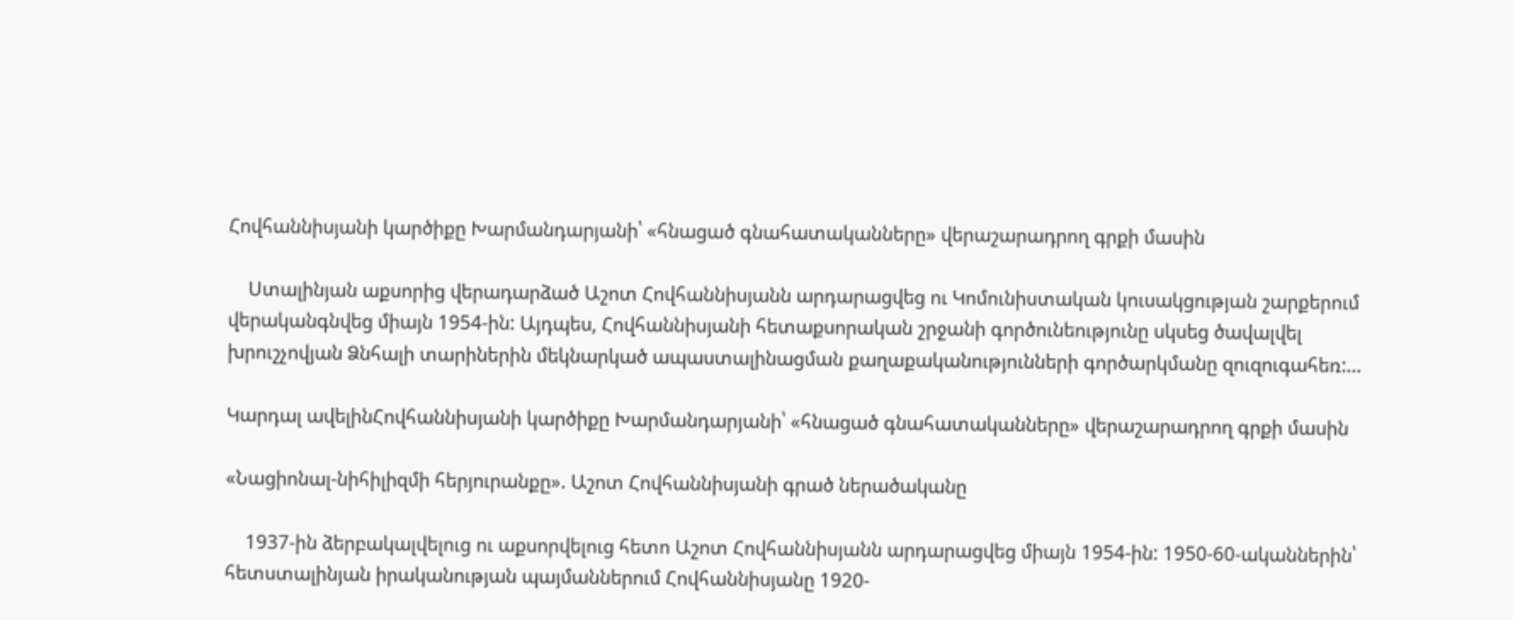Հովհաննիսյանի կարծիքը Խարմանդարյանի՝ «հնացած գնահատականները» վերաշարադրող գրքի մասին

    Ստալինյան աքսորից վերադարձած Աշոտ Հովհաննիսյանն արդարացվեց ու Կոմունիստական կուսակցության շարքերում վերականգնվեց միայն 1954-ին: Այդպես, Հովհաննիսյանի հետաքսորական շրջանի գործունեությունը սկսեց ծավալվել խրուշչովյան Ձնհալի տարիներին մեկնարկած ապաստալինացման քաղաքականությունների գործարկմանը զուզուգահեռ:…

Կարդալ ավելինՀովհաննիսյանի կարծիքը Խարմանդարյանի՝ «հնացած գնահատականները» վերաշարադրող գրքի մասին

«Նացիոնալ-նիհիլիզմի հերյուրանքը». Աշոտ Հովհաննիսյանի գրած ներածականը

    1937-ին ձերբակալվելուց ու աքսորվելուց հետո Աշոտ Հովհաննիսյանն արդարացվեց միայն 1954-ին: 1950-60-ականներին՝ հետստալինյան իրականության պայմաններում Հովհաննիսյանը 1920-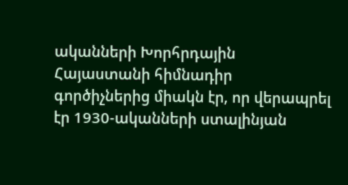ականների Խորհրդային Հայաստանի հիմնադիր գործիչներից միակն էր, որ վերապրել էր 1930-ականների ստալինյան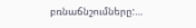բռնաճնշումները:…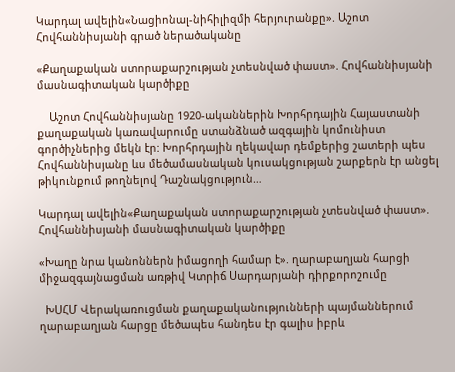Կարդալ ավելին«Նացիոնալ-նիհիլիզմի հերյուրանքը». Աշոտ Հովհաննիսյանի գրած ներածականը

«Քաղաքական ստորաքարշության չտեսնված փաստ». Հովհաննիսյանի մասնագիտական կարծիքը

    Աշոտ Հովհաննիսյանը 1920-ականներին Խորհրդային Հայաստանի քաղաքական կառավարումը ստանձնած ազգային կոմունիստ գործիչներից մեկն էր: Խորհրդային ղեկավար դեմքերից շատերի պես Հովհաննիսյանը ևս մեծամասնական կուսակցության շարքերն էր անցել թիկունքում թողնելով Դաշնակցություն…

Կարդալ ավելին«Քաղաքական ստորաքարշության չտեսնված փաստ». Հովհաննիսյանի մասնագիտական կարծիքը

«Խաղը նրա կանոններն իմացողի համար է». ղարաբաղյան հարցի միջազգայնացման առթիվ Կտրիճ Սարդարյանի դիրքորոշումը

  ԽՍՀՄ Վերակառուցման քաղաքականությունների պայմաններում ղարաբաղյան հարցը մեծապես հանդես էր գալիս իբրև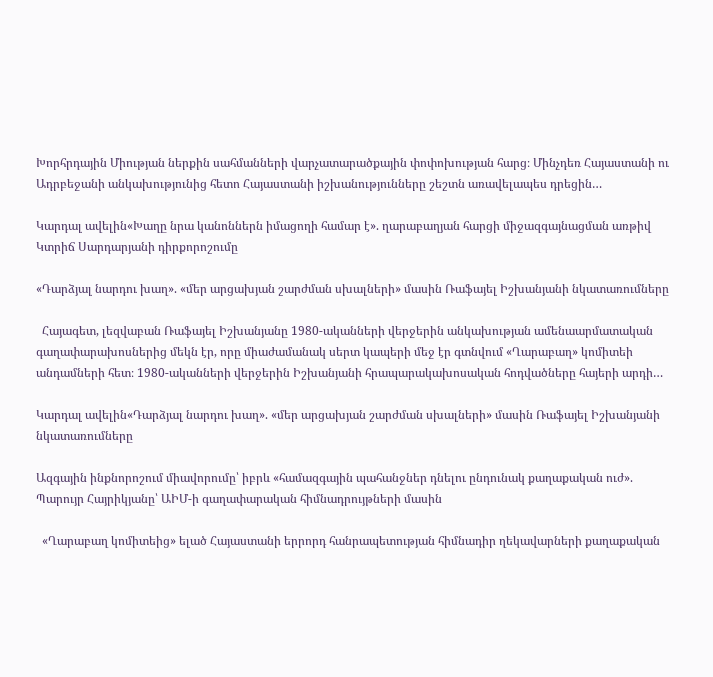Խորհրդային Միության ներքին սահմանների վարչատարածքային փոփոխության հարց։ Մինչդեռ Հայաստանի ու Ադրբեջանի անկախությունից հետո Հայաստանի իշխանությունները շեշտն առավելապես դրեցին…

Կարդալ ավելին«Խաղը նրա կանոններն իմացողի համար է». ղարաբաղյան հարցի միջազգայնացման առթիվ Կտրիճ Սարդարյանի դիրքորոշումը

«Դարձյալ նարդու խաղ». «մեր արցախյան շարժման սխալների» մասին Ռաֆայել Իշխանյանի նկատառումները

  Հայագետ, լեզվաբան Ռաֆայել Իշխանյանը 1980-ականների վերջերին անկախության ամենաարմատական գաղափարախոսներից մեկն էր, որը միաժամանակ սերտ կապերի մեջ էր գտնվում «Ղարաբաղ» կոմիտեի անդամների հետ։ 1980-ականների վերջերին Իշխանյանի հրապարակախոսական հոդվածները հայերի արդի…

Կարդալ ավելին«Դարձյալ նարդու խաղ». «մեր արցախյան շարժման սխալների» մասին Ռաֆայել Իշխանյանի նկատառումները

Ազգային ինքնորոշում միավորումը՝ իբրև «համազգային պահանջներ դնելու ընդունակ քաղաքական ուժ». Պարույր Հայրիկյանը՝ ԱԻՄ-ի գաղափարական հիմնադրույթների մասին

  «Ղարաբաղ կոմիտեից» ելած Հայաստանի երրորդ հանրապետության հիմնադիր ղեկավարների քաղաքական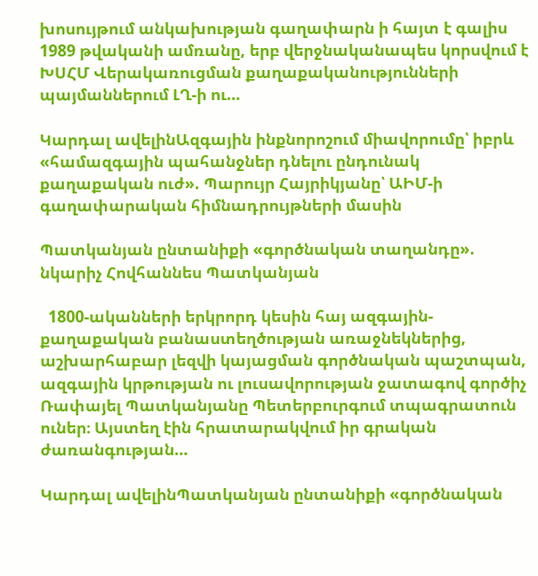խոսույթում անկախության գաղափարն ի հայտ է գալիս 1989 թվականի ամռանը, երբ վերջնականապես կորսվում է ԽՍՀՄ Վերակառուցման քաղաքականությունների պայմաններում ԼՂ-ի ու…

Կարդալ ավելինԱզգային ինքնորոշում միավորումը՝ իբրև «համազգային պահանջներ դնելու ընդունակ քաղաքական ուժ». Պարույր Հայրիկյանը՝ ԱԻՄ-ի գաղափարական հիմնադրույթների մասին

Պատկանյան ընտանիքի «գործնական տաղանդը». նկարիչ Հովհաննես Պատկանյան

  1800-ականների երկրորդ կեսին հայ ազգային-քաղաքական բանաստեղծության առաջնեկներից, աշխարհաբար լեզվի կայացման գործնական պաշտպան, ազգային կրթության ու լուսավորության ջատագով գործիչ Ռափայել Պատկանյանը Պետերբուրգում տպագրատուն ուներ։ Այստեղ էին հրատարակվում իր գրական ժառանգության…

Կարդալ ավելինՊատկանյան ընտանիքի «գործնական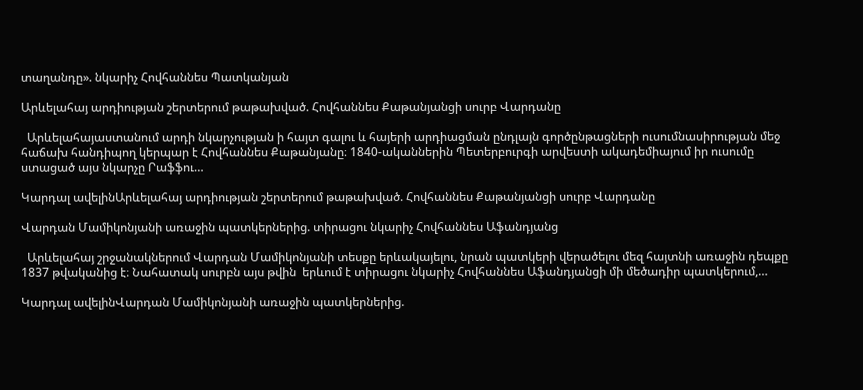տաղանդը». նկարիչ Հովհաննես Պատկանյան

Արևելահայ արդիության շերտերում թաթախված. Հովհաննես Քաթանյանցի սուրբ Վարդանը

  Արևելահայաստանում արդի նկարչության ի հայտ գալու և հայերի արդիացման ընդլայն գործընթացների ուսումնասիրության մեջ հաճախ հանդիպող կերպար է Հովհաննես Քաթանյանը։ 1840-ականներին Պետերբուրգի արվեստի ակադեմիայում իր ուսումը ստացած այս նկարչը Րաֆֆու…

Կարդալ ավելինԱրևելահայ արդիության շերտերում թաթախված. Հովհաննես Քաթանյանցի սուրբ Վարդանը

Վարդան Մամիկոնյանի առաջին պատկերներից. տիրացու նկարիչ Հովհաննես Աֆանդյանց

  Արևելահայ շրջանակներում Վարդան Մամիկոնյանի տեսքը երևակայելու, նրան պատկերի վերածելու մեզ հայտնի առաջին դեպքը 1837 թվականից է։ Նահատակ սուրբն այս թվին  երևում է տիրացու նկարիչ Հովհաննես Աֆանդյանցի մի մեծադիր պատկերում,…

Կարդալ ավելինՎարդան Մամիկոնյանի առաջին պատկերներից.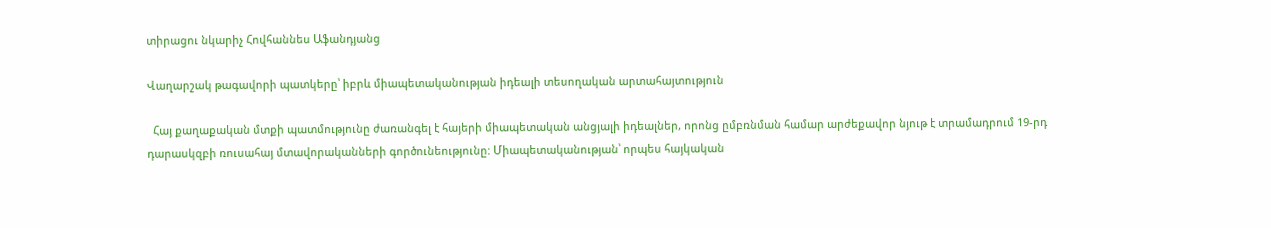տիրացու նկարիչ Հովհաննես Աֆանդյանց

Վաղարշակ թագավորի պատկերը՝ իբրև միապետականության իդեալի տեսողական արտահայտություն

  Հայ քաղաքական մտքի պատմությունը ժառանգել է հայերի միապետական անցյալի իդեալներ, որոնց ըմբռնման համար արժեքավոր նյութ է տրամադրում 19-րդ դարասկզբի ռուսահայ մտավորականների գործունեությունը: Միապետականության՝ որպես հայկական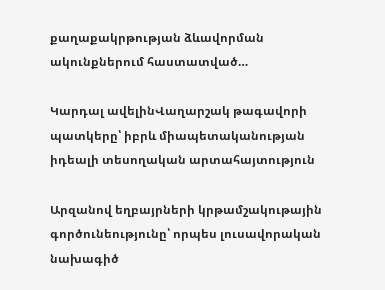քաղաքակրթության ձևավորման ակունքներում հաստատված…

Կարդալ ավելինՎաղարշակ թագավորի պատկերը՝ իբրև միապետականության իդեալի տեսողական արտահայտություն

Արզանով եղբայրների կրթամշակութային գործունեությունը՝ որպես լուսավորական նախագիծ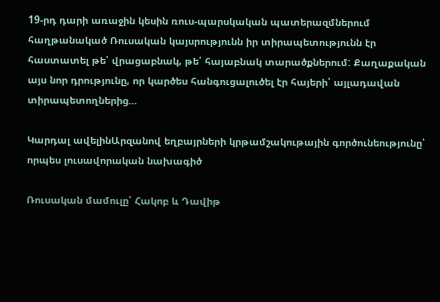19-րդ դարի առաջին կեսին ռուս-պարսկական պատերազմներում հաղթանակած Ռուսական կայսրությունն իր տիրապետությունն էր հաստատել թե՛ վրացաբնակ, թե՛ հայաբնակ տարածքներում: Քաղաքական այս նոր դրությունը, որ կարծես հանգուցալուծել էր հայերի՝ այլադավան տիրապետողներից…

Կարդալ ավելինԱրզանով եղբայրների կրթամշակութային գործունեությունը՝ որպես լուսավորական նախագիծ

Ռուսական մամուլը՝ Հակոբ և Դավիթ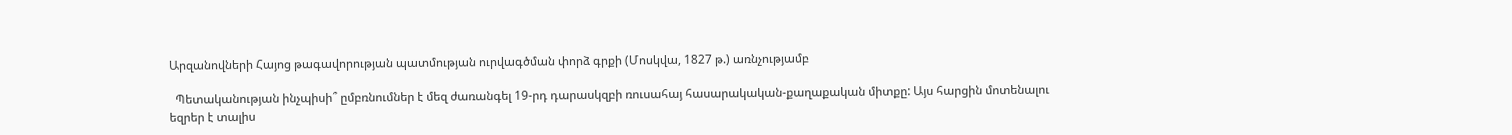Արզանովների Հայոց թագավորության պատմության ուրվագծման փորձ գրքի (Մոսկվա, 1827 թ.) առնչությամբ

  Պետականության ինչպիսի՞ ըմբռնումներ է մեզ ժառանգել 19-րդ դարասկզբի ռուսահայ հասարակական-քաղաքական միտքը: Այս հարցին մոտենալու եզրեր է տալիս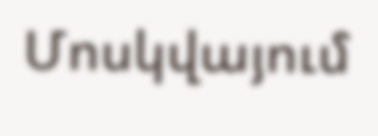Մոսկվայում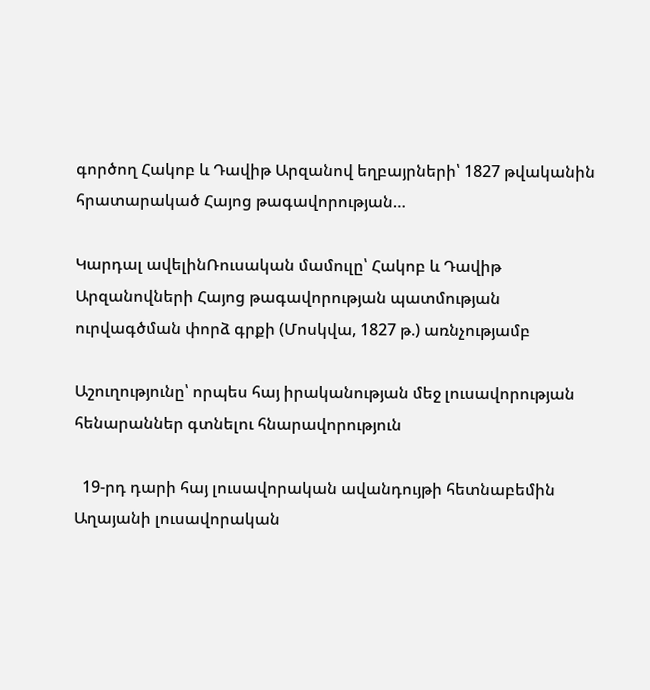գործող Հակոբ և Դավիթ Արզանով եղբայրների՝ 1827 թվականին հրատարակած Հայոց թագավորության…

Կարդալ ավելինՌուսական մամուլը՝ Հակոբ և Դավիթ Արզանովների Հայոց թագավորության պատմության ուրվագծման փորձ գրքի (Մոսկվա, 1827 թ.) առնչությամբ

Աշուղությունը՝ որպես հայ իրականության մեջ լուսավորության հենարաններ գտնելու հնարավորություն

  19-րդ դարի հայ լուսավորական ավանդույթի հետնաբեմին Աղայանի լուսավորական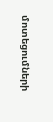մոտեցումների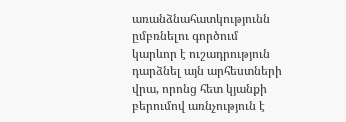առանձնահատկությունն ըմբռնելու գործում կարևոր է ուշադրություն դարձնել այն արհեստների վրա, որոնց հետ կյանքի բերումով առնչություն է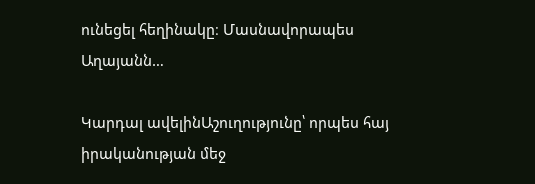ունեցել հեղինակը։ Մասնավորապես Աղայանն…

Կարդալ ավելինԱշուղությունը՝ որպես հայ իրականության մեջ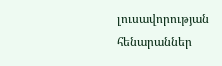լուսավորության հենարաններ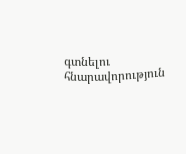գտնելու հնարավորություն